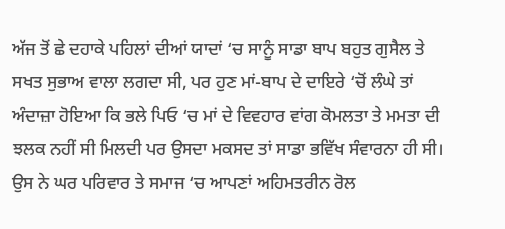ਅੱਜ ਤੋਂ ਛੇ ਦਹਾਕੇ ਪਹਿਲਾਂ ਦੀਆਂ ਯਾਦਾਂ ‘ਚ ਸਾਨੂੰ ਸਾਡਾ ਬਾਪ ਬਹੁਤ ਗੁਸੈਲ ਤੇ ਸਖਤ ਸੁਭਾਅ ਵਾਲਾ ਲਗਦਾ ਸੀ, ਪਰ ਹੁਣ ਮਾਂ-ਬਾਪ ਦੇ ਦਾਇਰੇ ‘ਚੋਂ ਲੰਘੇ ਤਾਂ ਅੰਦਾਜ਼ਾ ਹੋਇਆ ਕਿ ਭਲੇ ਪਿਓ ‘ਚ ਮਾਂ ਦੇ ਵਿਵਹਾਰ ਵਾਂਗ ਕੋਮਲਤਾ ਤੇ ਮਮਤਾ ਦੀ ਝਲਕ ਨਹੀਂ ਸੀ ਮਿਲਦੀ ਪਰ ਉਸਦਾ ਮਕਸਦ ਤਾਂ ਸਾਡਾ ਭਵਿੱਖ ਸੰਵਾਰਨਾ ਹੀ ਸੀ। ਉਸ ਨੇ ਘਰ ਪਰਿਵਾਰ ਤੇ ਸਮਾਜ ‘ਚ ਆਪਣਾਂ ਅਹਿਮਤਰੀਨ ਰੋਲ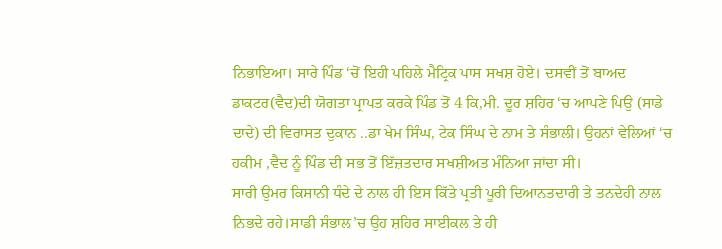ਨਿਭਾਇਆ। ਸਾਰੇ ਪਿੰਡ ‘ਚੋਂ ਇਹੀ ਪਹਿਲੇ ਮੈਟ੍ਰਿਕ ਪਾਸ ਸਖਸ਼ ਹੋਏ। ਦਸਵੀਂ ਤੋਂ ਬਾਅਦ ਡਾਕਟਰ(ਵੈਦ)ਦੀ ਯੋਗਤਾ ਪ੍ਰਾਪਤ ਕਰਕੇ ਪਿੰਡ ਤੋਂ 4 ਕਿ,ਮੀ. ਦੂਰ ਸ਼ਹਿਰ ‘ਚ ਆਪਣੇ ਪਿਉ (ਸਾਡੇ ਦਾਦੇ) ਦੀ ਵਿਰਾਸਤ ਦੁਕਾਨ ..ਡਾ ਖੇਮ ਸਿੰਘ, ਟੇਕ ਸਿੰਘ ਦੇ ਨਾਮ ਤੇ ਸੰਭਾਲੀ। ਉਹਨਾਂ ਵੇਲਿਆਂ ‘ਚ ਹਕੀਮ ,ਵੈਦ ਨੂੰ ਪਿੰਡ ਦੀ ਸਭ ਤੋਂ ਇੱਜ਼ਤਦਾਰ ਸਖਸ਼ੀਅਤ ਮੰਨਿਆ ਜਾਂਦਾ ਸੀ।
ਸਾਰੀ ਉਮਰ ਕਿਸਾਨੀ ਧੰਦੇ ਦੇ ਨਾਲ ਹੀ ਇਸ ਕਿੱਤੇ ਪ੍ਰਤੀ ਪੂਰੀ ਦਿਆਨਤਦਾਰੀ ਤੇ ਤਨਦੇਹੀ ਨਾਲ ਨਿਭਦੇ ਰਹੇ।ਸਾਡੀ ਸੰਭਾਲ’ਚ ਉਹ ਸ਼ਹਿਰ ਸਾਈਕਲ ਤੇ ਹੀ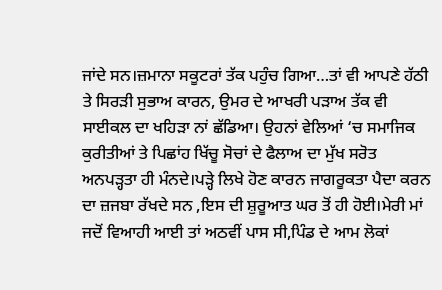ਜਾਂਦੇ ਸਨ।ਜ਼ਮਾਨਾ ਸਕੂਟਰਾਂ ਤੱਕ ਪਹੁੰਚ ਗਿਆ…ਤਾਂ ਵੀ ਆਪਣੇ ਹੱਠੀ ਤੇ ਸਿਰੜੀ ਸੁਭਾਅ ਕਾਰਨ, ਉਮਰ ਦੇ ਆਖਰੀ ਪੜਾਅ ਤੱਕ ਵੀ ਸਾਈਕਲ ਦਾ ਖਹਿੜਾ ਨਾਂ ਛੱਡਿਆ। ਉਹਨਾਂ ਵੇਲਿਆਂ ‘ਚ ਸਮਾਜਿਕ ਕੁਰੀਤੀਆਂ ਤੇ ਪਿਛਾਂਹ ਖਿੱਚੂ ਸੋਚਾਂ ਦੇ ਫੈਲਾਅ ਦਾ ਮੁੱਖ ਸਰੋਤ ਅਨਪੜ੍ਹਤਾ ਹੀ ਮੰਨਦੇ।ਪੜ੍ਹੇ ਲਿਖੇ ਹੋਣ ਕਾਰਨ ਜਾਗਰੂਕਤਾ ਪੈਦਾ ਕਰਨ ਦਾ ਜ਼ਜਬਾ ਰੱਖਦੇ ਸਨ ,ਇਸ ਦੀ ਸ਼ੁਰੂਆਤ ਘਰ ਤੋਂ ਹੀ ਹੋਈ।ਮੇਰੀ ਮਾਂ ਜਦੋਂ ਵਿਆਹੀ ਆਈ ਤਾਂ ਅਠਵੀਂ ਪਾਸ ਸੀ,ਪਿੰਡ ਦੇ ਆਮ ਲੋਕਾਂ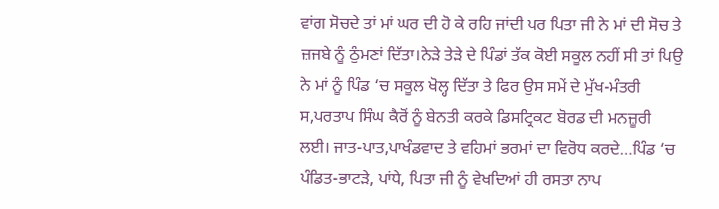ਵਾਂਗ ਸੋਚਦੇ ਤਾਂ ਮਾਂ ਘਰ ਦੀ ਹੋ ਕੇ ਰਹਿ ਜਾਂਦੀ ਪਰ ਪਿਤਾ ਜੀ ਨੇ ਮਾਂ ਦੀ ਸੋਚ ਤੇ ਜ਼ਜਬੇ ਨੂੰ ਠੁੰਮਣਾਂ ਦਿੱਤਾ।ਨੇੜੇ ਤੇੜੇ ਦੇ ਪਿੰਡਾਂ ਤੱਕ ਕੋਈ ਸਕੂਲ ਨਹੀਂ ਸੀ ਤਾਂ ਪਿਉ ਨੇ ਮਾਂ ਨੂੰ ਪਿੰਡ ‘ਚ ਸਕੂਲ ਖੋਲ੍ਹ ਦਿੱਤਾ ਤੇ ਫਿਰ ਉਸ ਸਮੇਂ ਦੇ ਮੁੱਖ-ਮੰਤਰੀ ਸ,ਪਰਤਾਪ ਸਿੰਘ ਕੈਰੋਂ ਨੂੰ ਬੇਨਤੀ ਕਰਕੇ ਡਿਸਟ੍ਰਿਕਟ ਬੋਰਡ ਦੀ ਮਨਜ਼ੂਰੀ ਲਈ। ਜਾਤ-ਪਾਤ,ਪਾਖੰਡਵਾਦ ਤੇ ਵਹਿਮਾਂ ਭਰਮਾਂ ਦਾ ਵਿਰੋਧ ਕਰਦੇ…ਪਿੰਡ ‘ਚ ਪੰਡਿਤ-ਭਾਟੜੇ, ਪਾਂਧੇ, ਪਿਤਾ ਜੀ ਨੂੰ ਵੇਖਦਿਆਂ ਹੀ ਰਸਤਾ ਨਾਪ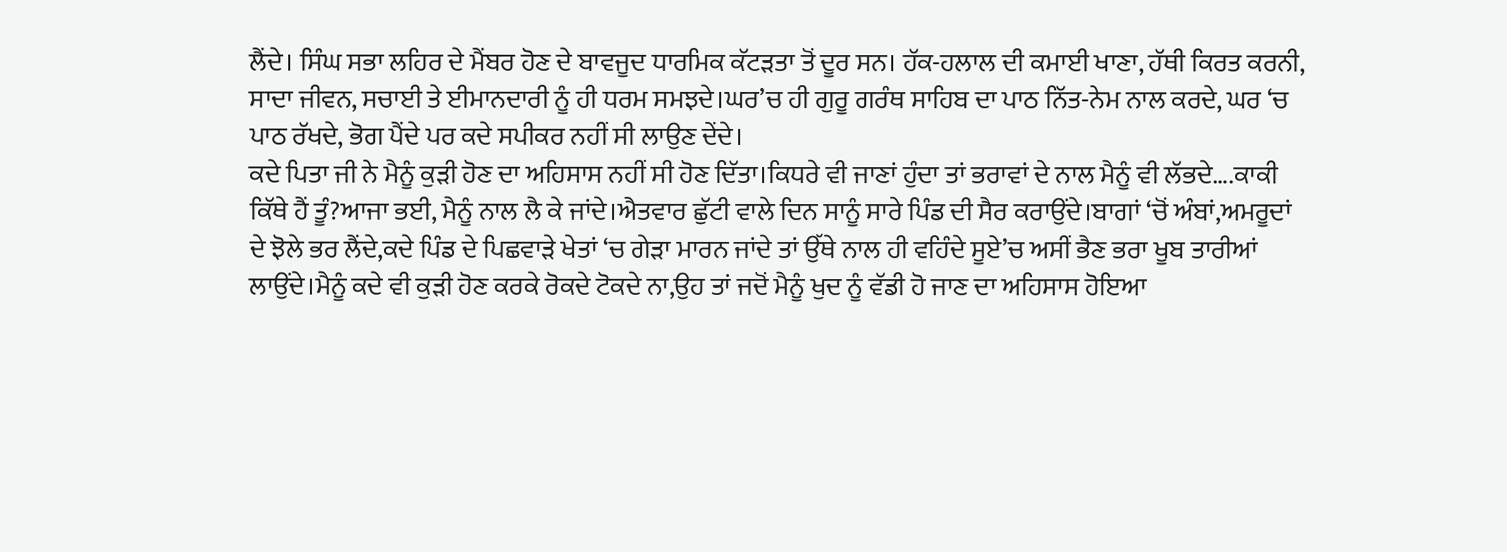ਲੈਂਦੇ। ਸਿੰਘ ਸਭਾ ਲਹਿਰ ਦੇ ਮੈਂਬਰ ਹੋਣ ਦੇ ਬਾਵਜੂਦ ਧਾਰਮਿਕ ਕੱਟੜਤਾ ਤੋਂ ਦੂਰ ਸਨ। ਹੱਕ-ਹਲਾਲ ਦੀ ਕਮਾਈ ਖਾਣਾ, ਹੱਥੀ ਕਿਰਤ ਕਰਨੀ, ਸਾਦਾ ਜੀਵਨ, ਸਚਾਈ ਤੇ ਈਮਾਨਦਾਰੀ ਨੂੰ ਹੀ ਧਰਮ ਸਮਝਦੇ।ਘਰ’ਚ ਹੀ ਗੁਰੂ ਗਰੰਥ ਸਾਹਿਬ ਦਾ ਪਾਠ ਨਿੱਤ-ਨੇਮ ਨਾਲ ਕਰਦੇ, ਘਰ ‘ਚ ਪਾਠ ਰੱਖਦੇ, ਭੋਗ ਪੈਂਦੇ ਪਰ ਕਦੇ ਸਪੀਕਰ ਨਹੀਂ ਸੀ ਲਾਉਣ ਦੇਂਦੇ।
ਕਦੇ ਪਿਤਾ ਜੀ ਨੇ ਮੈਨੂੰ ਕੁੜੀ ਹੋਣ ਦਾ ਅਹਿਸਾਸ ਨਹੀਂ ਸੀ ਹੋਣ ਦਿੱਤਾ।ਕਿਧਰੇ ਵੀ ਜਾਣਾਂ ਹੁੰਦਾ ਤਾਂ ਭਰਾਵਾਂ ਦੇ ਨਾਲ ਮੈਨੂੰ ਵੀ ਲੱਭਦੇ….ਕਾਕੀ ਕਿੱਥੇ ਹੈਂ ਤੂੰ?ਆਜਾ ਭਈ, ਮੈਨੂੰ ਨਾਲ ਲੈ ਕੇ ਜਾਂਦੇ।ਐਤਵਾਰ ਛੁੱਟੀ ਵਾਲੇ ਦਿਨ ਸਾਨੂੰ ਸਾਰੇ ਪਿੰਡ ਦੀ ਸੈਰ ਕਰਾਉਂਦੇ।ਬਾਗਾਂ ‘ਚੋਂ ਅੰਬਾਂ,ਅਮਰੂਦਾਂ ਦੇ ਝੋਲੇ ਭਰ ਲੈਂਦੇ,ਕਦੇ ਪਿੰਡ ਦੇ ਪਿਛਵਾੜੇ ਖੇਤਾਂ ‘ਚ ਗੇੜਾ ਮਾਰਨ ਜਾਂਦੇ ਤਾਂ ਉੱਥੇ ਨਾਲ ਹੀ ਵਹਿੰਦੇ ਸੂਏ’ਚ ਅਸੀਂ ਭੈਣ ਭਰਾ ਖੂਬ ਤਾਰੀਆਂ ਲਾਉਂਦੇ।ਮੈਨੂੰ ਕਦੇ ਵੀ ਕੁੜੀ ਹੋਣ ਕਰਕੇ ਰੋਕਦੇ ਟੋਕਦੇ ਨਾ,ਉਹ ਤਾਂ ਜਦੋਂ ਮੈਨੂੰ ਖੁਦ ਨੂੰ ਵੱਡੀ ਹੋ ਜਾਣ ਦਾ ਅਹਿਸਾਸ ਹੋਇਆ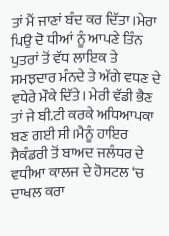ਤਾਂ ਮੈਂ ਜਾਣਾਂ ਬੰਦ ਕਰ ਦਿੱਤਾ।ਮੇਰਾ ਪਿਉ ਦੋ ਧੀਆਂ ਨੂੰ ਆਪਣੇ ਤਿੰਨ ਪੁਤਰਾਂ ਤੋਂ ਵੱਧ ਲਾਇਕ ਤੇ ਸਮਝਦਾਰ ਮੰਨਦੇ ਤੇ ਅੱਗੇ ਵਧਣ ਦੇ ਵਧੇਰੇ ਮੌਕੇ ਦਿੱਤੇ। ਮੇਰੀ ਵੱਡੀ ਭੈਣ ਤਾਂ ਜੇ ਬੀ.ਟੀ ਕਰਕੇ ਅਧਿਆਪਕਾ ਬਣ ਗਈ ਸੀ।ਮੈਨੂੰ ਹਾਇਰ ਸੈਕੰਡਰੀ ਤੋਂ ਬਾਅਦ ਜਲੰਧਰ ਦੇ ਵਧੀਆ ਕਾਲਜ ਦੇ ਹੋਸਟਲ ‘ਚ ਦਾਖਲ ਕਰਾ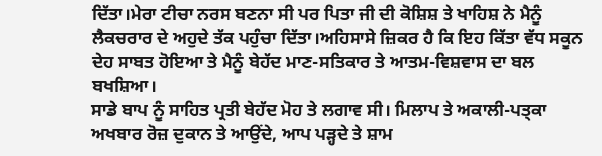ਦਿੱਤਾ।ਮੇਰਾ ਟੀਚਾ ਨਰਸ ਬਣਨਾ ਸੀ ਪਰ ਪਿਤਾ ਜੀ ਦੀ ਕੋਸ਼ਿਸ਼ ਤੇ ਖਾਹਿਸ਼ ਨੇ ਮੈਨੂੰ ਲੈਕਚਰਾਰ ਦੇ ਅਹੁਦੇ ਤੱਕ ਪਹੁੰਚਾ ਦਿੱਤਾ।ਅਹਿਸਾਸੇ ਜ਼ਿਕਰ ਹੈ ਕਿ ਇਹ ਕਿੱਤਾ ਵੱਧ ਸਕੂਨ ਦੇਹ ਸਾਬਤ ਹੋਇਆ ਤੇ ਮੈਨੂੰ ਬੇਹੱਦ ਮਾਣ-ਸਤਿਕਾਰ ਤੇ ਆਤਮ-ਵਿਸ਼ਵਾਸ ਦਾ ਬਲ ਬਖਸ਼ਿਆ।
ਸਾਡੇ ਬਾਪ ਨੂੰ ਸਾਹਿਤ ਪ੍ਰਤੀ ਬੇਹੱਦ ਮੋਹ ਤੇ ਲਗਾਵ ਸੀ। ਮਿਲਾਪ ਤੇ ਅਕਾਲੀ-ਪਤ੍ਕਾ ਅਖਬਾਰ ਰੋਜ਼ ਦੁਕਾਨ ਤੇ ਆਉਂਦੇ, ਆਪ ਪੜ੍ਹਦੇ ਤੇ ਸ਼ਾਮ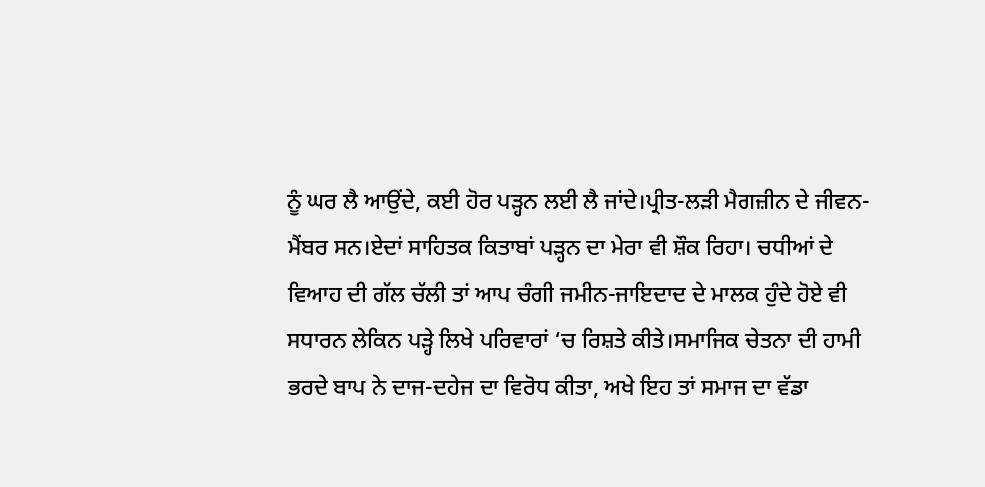ਨੂੰ ਘਰ ਲੈ ਆਉਂਦੇ, ਕਈ ਹੋਰ ਪੜ੍ਹਨ ਲਈ ਲੈ ਜਾਂਦੇ।ਪ੍ਰੀਤ-ਲੜੀ ਮੈਗਜ਼ੀਨ ਦੇ ਜੀਵਨ-ਮੈਂਬਰ ਸਨ।ਏਦਾਂ ਸਾਹਿਤਕ ਕਿਤਾਬਾਂ ਪੜ੍ਹਨ ਦਾ ਮੇਰਾ ਵੀ ਸ਼ੌਕ ਰਿਹਾ। ਚਧੀਆਂ ਦੇ ਵਿਆਹ ਦੀ ਗੱਲ ਚੱਲੀ ਤਾਂ ਆਪ ਚੰਗੀ ਜਮੀਨ-ਜਾਇਦਾਦ ਦੇ ਮਾਲਕ ਹੁੰਦੇ ਹੋਏ ਵੀ ਸਧਾਰਨ ਲੇਕਿਨ ਪੜ੍ਹੇ ਲਿਖੇ ਪਰਿਵਾਰਾਂ ‘ਚ ਰਿਸ਼ਤੇ ਕੀਤੇ।ਸਮਾਜਿਕ ਚੇਤਨਾ ਦੀ ਹਾਮੀ ਭਰਦੇ ਬਾਪ ਨੇ ਦਾਜ-ਦਹੇਜ ਦਾ ਵਿਰੋਧ ਕੀਤਾ, ਅਖੇ ਇਹ ਤਾਂ ਸਮਾਜ ਦਾ ਵੱਡਾ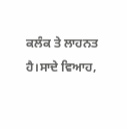ਕਲੰਕ ਤੇ ਲਾਹਨਤ ਹੈ।ਸਾਦੇ ਵਿਆਹ,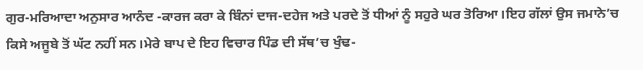ਗੁਰ-ਮਰਿਆਦਾ ਅਨੁਸਾਰ ਆਨੰਦ -ਕਾਰਜ ਕਰਾ ਕੇ ਬਿੰਨਾਂ ਦਾਜ-ਦਹੇਜ ਅਤੇ ਪਰਦੇ ਤੋਂ ਧੀਆਂ ਨੂੰ ਸਹੁਰੇ ਘਰ ਤੋਰਿਆ।ਇਹ ਗੱਲਾਂ ਉਸ ਜਮਾਨੇ’ਚ ਕਿਸੇ ਅਜੂਬੇ ਤੋਂ ਘੱਟ ਨਹੀਂ ਸਨ।ਮੇਰੇ ਬਾਪ ਦੇ ਇਹ ਵਿਚਾਰ ਪਿੰਡ ਦੀ ਸੱਥ’ਚ ਖੁੰਢ-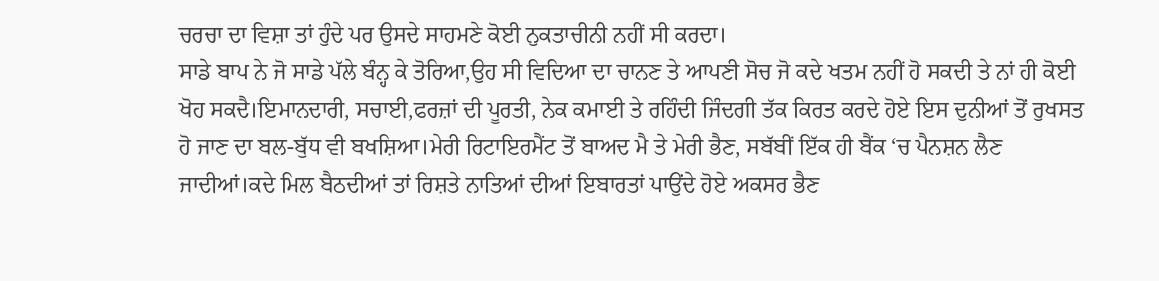ਚਰਚਾ ਦਾ ਵਿਸ਼ਾ ਤਾਂ ਹੁੰਦੇ ਪਰ ਉਸਦੇ ਸਾਹਮਣੇ ਕੋਈ ਨੁਕਤਾਚੀਨੀ ਨਹੀਂ ਸੀ ਕਰਦਾ।
ਸਾਡੇ ਬਾਪ ਨੇ ਜੋ ਸਾਡੇ ਪੱਲੇ ਬੰਨ੍ਹ ਕੇ ਤੋਰਿਆ,ਉਹ ਸੀ ਵਿਦਿਆ ਦਾ ਚਾਨਣ ਤੇ ਆਪਣੀ ਸੋਚ ਜੋ ਕਦੇ ਖਤਮ ਨਹੀਂ ਹੋ ਸਕਦੀ ਤੇ ਨਾਂ ਹੀ ਕੋਈ ਖੋਹ ਸਕਦੈ।ਇਮਾਨਦਾਰੀ, ਸਚਾਈ,ਫਰਜ਼ਾਂ ਦੀ ਪੂਰਤੀ, ਨੇਕ ਕਮਾਈ ਤੇ ਰਹਿੰਦੀ ਜਿੰਦਗੀ ਤੱਕ ਕਿਰਤ ਕਰਦੇ ਹੋਏ ਇਸ ਦੁਨੀਆਂ ਤੋਂ ਰੁਖਸਤ ਹੋ ਜਾਣ ਦਾ ਬਲ-ਬੁੱਧ ਵੀ ਬਖਸ਼ਿਆ।ਮੇਰੀ ਰਿਟਾਇਰਮੈਂਟ ਤੋਂ ਬਾਅਦ ਮੈ ਤੇ ਮੇਰੀ ਭੈਣ, ਸਬੱਬੀਂ ਇੱਕ ਹੀ ਬੈਂਕ ‘ਚ ਪੈਨਸ਼ਨ ਲੈਣ ਜਾਦੀਆਂ।ਕਦੇ ਮਿਲ ਬੈਠਦੀਆਂ ਤਾਂ ਰਿਸ਼ਤੇ ਨਾਤਿਆਂ ਦੀਆਂ ਇਬਾਰਤਾਂ ਪਾਉਂਦੇ ਹੋਏ ਅਕਸਰ ਭੈਣ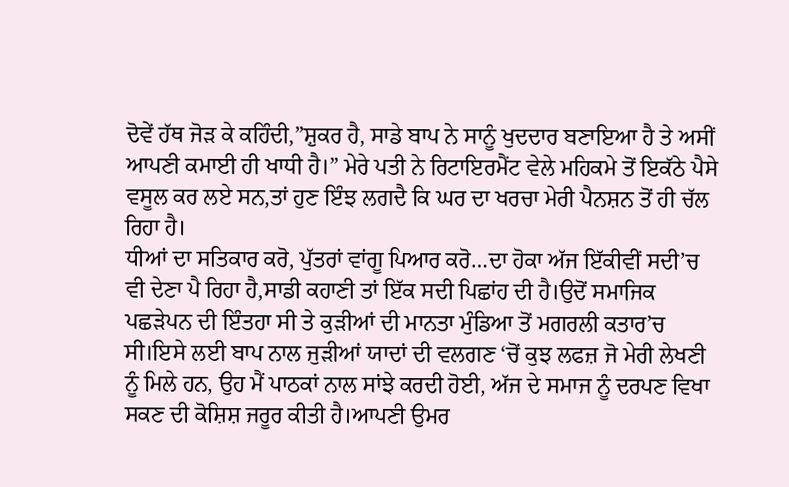ਦੋਵੇਂ ਹੱਥ ਜੋੜ ਕੇ ਕਹਿੰਦੀ,”ਸ਼ੁਕਰ ਹੈ, ਸਾਡੇ ਬਾਪ ਨੇ ਸਾਨੂੰ ਖੁਦਦਾਰ ਬਣਾਇਆ ਹੈ ਤੇ ਅਸੀਂ ਆਪਣੀ ਕਮਾਈ ਹੀ ਖਾਧੀ ਹੈ।” ਮੇਰੇ ਪਤੀ ਨੇ ਰਿਟਾਇਰਮੈਂਟ ਵੇਲੇ ਮਹਿਕਮੇ ਤੋਂ ਇਕੱਠੇ ਪੈਸੇ ਵਸੂਲ ਕਰ ਲਏ ਸਨ,ਤਾਂ ਹੁਣ ਇੰਝ ਲਗਦੈ ਕਿ ਘਰ ਦਾ ਖਰਚਾ ਮੇਰੀ ਪੈਨਸ਼ਨ ਤੋਂ ਹੀ ਚੱਲ ਰਿਹਾ ਹੈ।
ਧੀਆਂ ਦਾ ਸਤਿਕਾਰ ਕਰੋ, ਪੁੱਤਰਾਂ ਵਾਂਗੂ ਪਿਆਰ ਕਰੋ…ਦਾ ਹੋਕਾ ਅੱਜ ਇੱਕੀਵੀਂ ਸਦੀ’ਚ ਵੀ ਦੇਣਾ ਪੈ ਰਿਹਾ ਹੈ,ਸਾਡੀ ਕਹਾਣੀ ਤਾਂ ਇੱਕ ਸਦੀ ਪਿਛਾਂਹ ਦੀ ਹੈ।ਉਦੋਂ ਸਮਾਜਿਕ ਪਛੜੇਪਨ ਦੀ ਇੰਤਹਾ ਸੀ ਤੇ ਕੁੜੀਆਂ ਦੀ ਮਾਨਤਾ ਮੁੰਡਿਆ ਤੋਂ ਮਗਰਲੀ ਕਤਾਰ’ਚ ਸੀ।ਇਸੇ ਲਈ ਬਾਪ ਨਾਲ ਜੁੜੀਆਂ ਯਾਦਾਂ ਦੀ ਵਲਗਣ ‘ਚੋਂ ਕੁਝ ਲਫਜ਼ ਜੋ ਮੇਰੀ ਲੇਖਣੀ ਨੂੰ ਮਿਲੇ ਹਨ, ਉਹ ਮੈਂ ਪਾਠਕਾਂ ਨਾਲ ਸਾਂਝੇ ਕਰਦੀ ਹੋਈ, ਅੱਜ ਦੇ ਸਮਾਜ ਨੂੰ ਦਰਪਣ ਵਿਖਾ ਸਕਣ ਦੀ ਕੋਸ਼ਿਸ਼ ਜਰੂਰ ਕੀਤੀ ਹੈ।ਆਪਣੀ ਉਮਰ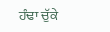ਹੰਢਾ ਚੁੱਕੇ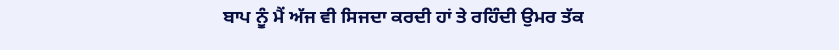ਬਾਪ ਨੂੰ ਮੈਂ ਅੱਜ ਵੀ ਸਿਜਦਾ ਕਰਦੀ ਹਾਂ ਤੇ ਰਹਿੰਦੀ ਉਮਰ ਤੱਕ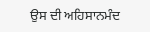ਉਸ ਦੀ ਅਹਿਸਾਨਮੰਦ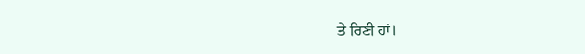ਤੇ ਰਿਣੀ ਹਾਂ।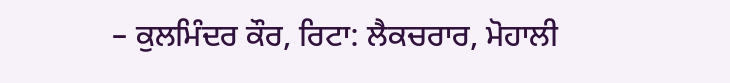– ਕੁਲਮਿੰਦਰ ਕੌਰ, ਰਿਟਾ: ਲੈਕਚਰਾਰ, ਮੋਹਾਲੀ